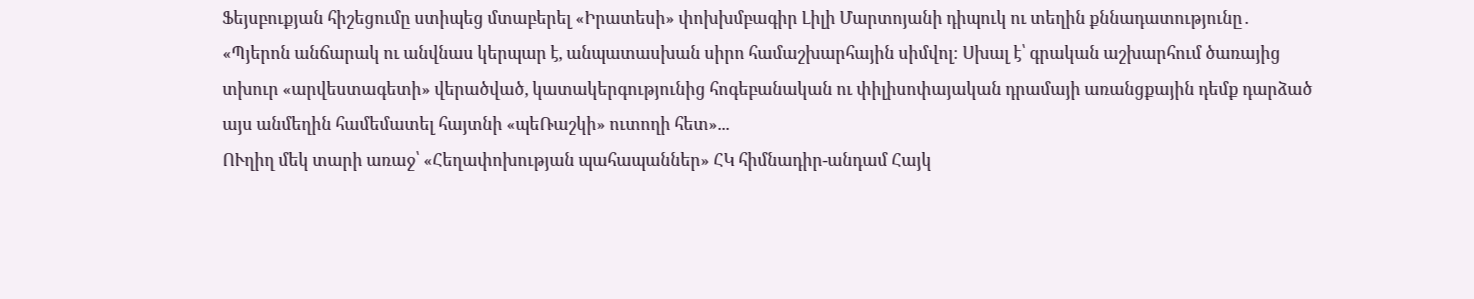Ֆեյսբուքյան հիշեցումը ստիպեց մտաբերել «Իրատեսի» փոխխմբագիր Լիլի Մարտոյանի դիպուկ ու տեղին քննադատությունը․
«Պյերոն անճարակ ու անվնաս կերպար է, անպատասխան սիրո համաշխարհային սիմվոլ։ Սխալ է՝ գրական աշխարհում ծառայից տխուր «արվեստագետի» վերածված, կատակերգությունից հոգեբանական ու փիլիսոփայական դրամայի առանցքային դեմք դարձած այս անմեղին համեմատել հայտնի «պեՌաշկի» ուտողի հետ»...
ՈՒղիղ մեկ տարի առաջ՝ «Հեղափոխության պահապաններ» ՀԿ հիմնադիր-անդամ Հայկ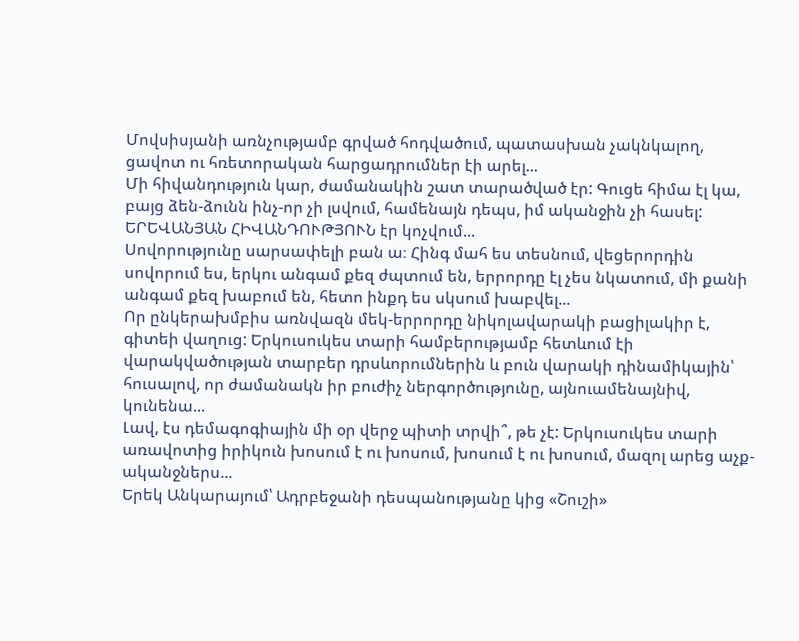Մովսիսյանի առնչությամբ գրված հոդվածում, պատասխան չակնկալող, ցավոտ ու հռետորական հարցադրումներ էի արել...
Մի հիվանդություն կար, ժամանակին շատ տարածված էր: Գուցե հիմա էլ կա, բայց ձեն-ձունն ինչ-որ չի լսվում, համենայն դեպս, իմ ականջին չի հասել: ԵՐԵՎԱՆՅԱՆ ՀԻՎԱՆԴՈՒԹՅՈՒՆ էր կոչվում...
Սովորությունը սարսափելի բան ա։ Հինգ մահ ես տեսնում, վեցերորդին սովորում ես, երկու անգամ քեզ ժպտում են, երրորդը էլ չես նկատում, մի քանի անգամ քեզ խաբում են, հետո ինքդ ես սկսում խաբվել...
Որ ընկերախմբիս առնվազն մեկ-երրորդը նիկոլավարակի բացիլակիր է, գիտեի վաղուց: Երկուսուկես տարի համբերությամբ հետևում էի վարակվածության տարբեր դրսևորումներին և բուն վարակի դինամիկային՝ հուսալով, որ ժամանակն իր բուժիչ ներգործությունը, այնուամենայնիվ, կունենա...
Լավ, էս դեմագոգիային մի օր վերջ պիտի տրվի՞, թե չէ: Երկուսուկես տարի առավոտից իրիկուն խոսում է ու խոսում, խոսում է ու խոսում, մազոլ արեց աչք-ականջներս...
Երեկ Անկարայում՝ Ադրբեջանի դեսպանությանը կից «Շուշի»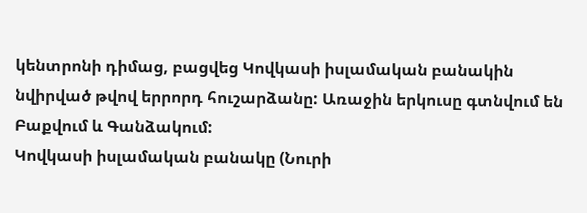կենտրոնի դիմաց, բացվեց Կովկասի իսլամական բանակին նվիրված թվով երրորդ հուշարձանը: Առաջին երկուսը գտնվում են Բաքվում և Գանձակում:
Կովկասի իսլամական բանակը (Նուրի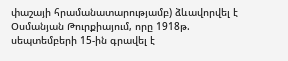փաշայի հրամանատարությամբ) ձևավորվել է Օսմանյան Թուրքիայում, որը 1918թ. սեպտեմբերի 15-ին գրավել է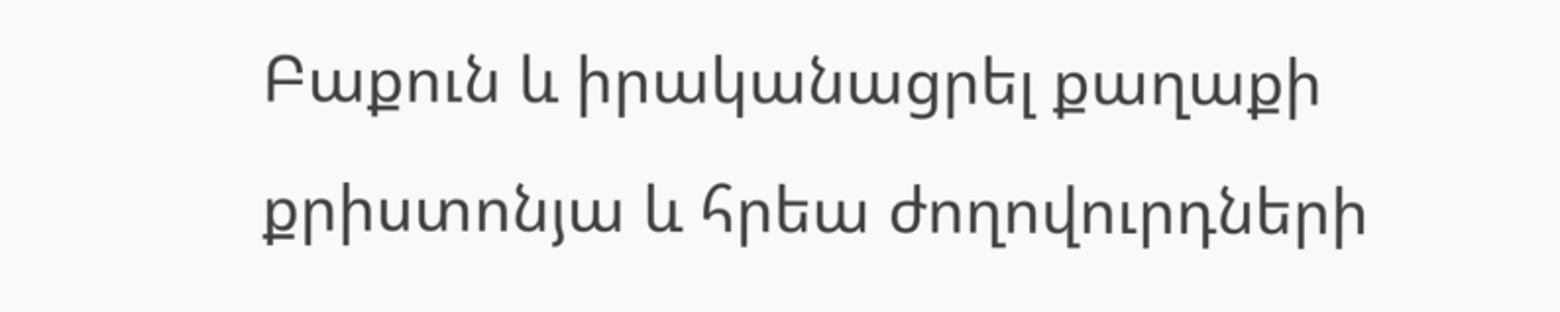Բաքուն և իրականացրել քաղաքի քրիստոնյա և հրեա ժողովուրդների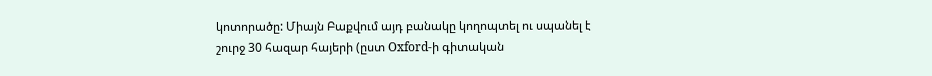կոտորածը: Միայն Բաքվում այդ բանակը կողոպտել ու սպանել է շուրջ 30 հազար հայերի (ըստ Oxford-ի գիտական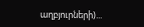աղբյուրների)...